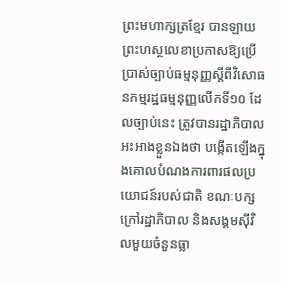ព្រះមហាក្សត្រខ្មែរ បានឡាយព្រះហស្ថលេខាប្រកាសឱ្យប្រើប្រាស់ច្បាប់ធម្មនុញ្ញស្តីពីវិសោធនកម្មរដ្ឋធម្មនុញ្ញលើកទី១០ ដែលច្បាប់នេះ ត្រូវបានរដ្ឋាភិបាលអះអាងខ្លួនឯងថា បង្កើតឡើងក្នុងគោលបំណងការពារផលប្រយោជន៍របស់ជាតិ ខណៈបក្សក្រៅរដ្ឋាភិបាល និងសង្គមស៊ីវិលមួយចំនួនធ្លា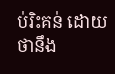ប់រិះគន់ ដោយថានឹង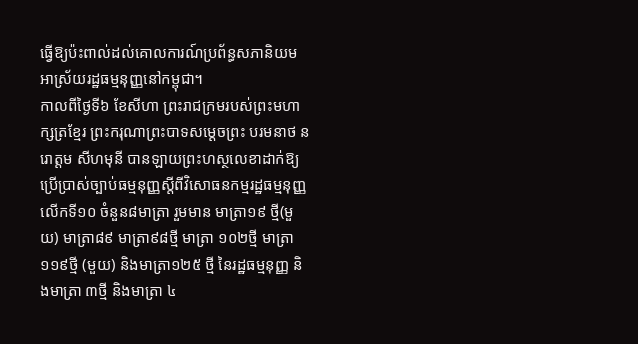ធ្វើឱ្យប៉ះពាល់ដល់គោលការណ៍ប្រព័ន្ធសភានិយមអាស្រ័យរដ្ឋធម្មនុញ្ញនៅកម្ពុជា។
កាលពីថ្ងៃទី៦ ខែសីហា ព្រះរាជក្រមរបស់ព្រះមហាក្សត្រខ្មែរ ព្រះករុណាព្រះបាទសម្ដេចព្រះ បរមនាថ នរោត្តម សីហមុនី បានឡាយព្រះហស្ថលេខាដាក់ឱ្យប្រើប្រាស់ច្បាប់ធម្មនុញ្ញស្តីពីវិសោធនកម្មរដ្ឋធម្មនុញ្ញ លើកទី១០ ចំនួន៨មាត្រា រួមមាន មាត្រា១៩ ថ្មី(មួយ) មាត្រា៨៩ មាត្រា៩៨ថ្មី មាត្រា ១០២ថ្មី មាត្រា១១៩ថ្មី (មួយ) និងមាត្រា១២៥ ថ្មី នៃរដ្ឋធម្មនុញ្ញ និងមាត្រា ៣ថ្មី និងមាត្រា ៤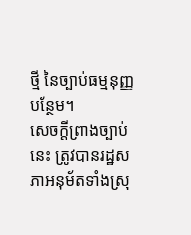ថ្មី នៃច្បាប់ធម្មនុញ្ញបន្ថែម។
សេចក្តីព្រាងច្បាប់នេះ ត្រូវបានរដ្ឋសភាអនុម័តទាំងស្រុ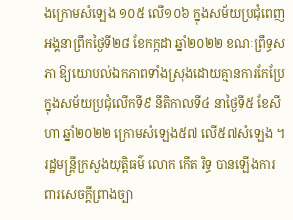ងក្រោមសំឡេង ១០៥ លើ១០៦ ក្នុងសម័យប្រជុំពេញអង្គនាព្រឹកថ្ងៃទី២៨ ខែកក្កដា ឆ្នាំ២០២២ ខណៈព្រឹទ្ធសភា ឱ្យយោបល់ឯកភាពទាំងស្រុងដោយគ្មានការកែប្រែក្នុងសម័យប្រជុំលើកទី៩ នីតិកាលទី៤ នាថ្ងៃទី៥ ខែសីហា ឆ្នាំ២០២២ ក្រោមសំឡេង៥៧ លើ៥៧សំឡេង ។
រដ្ឋមន្ត្រីក្រសួងយុត្តិធម៌ លោក កើត រិទ្ធ បានឡើងការពារសេចក្ដីព្រាងច្បា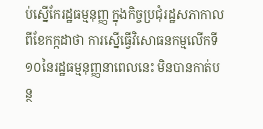ប់ស្នើកែរដ្ឋធម្មនុញ្ញ ក្នុងកិច្ចប្រជុំរដ្ឋសភាកាលពីខែកក្កដាថា ការស្នើធ្វើវិសោធនកម្មលើកទី១០នៃរដ្ឋធម្មនុញ្ញនាពេលនេះ មិនបានកាត់បន្ថ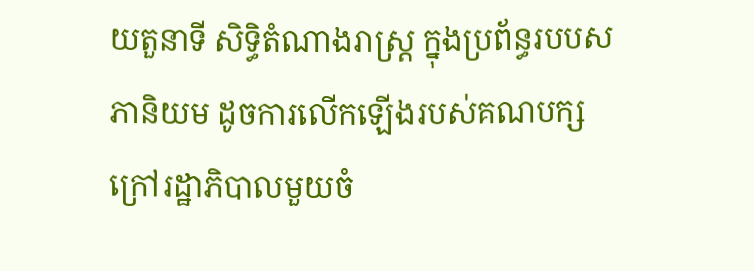យតួនាទី សិទ្ធិតំណាងរាស្ត្រ ក្នុងប្រព័ន្ធរបបសភានិយម ដូចការលើកឡើងរបស់គណបក្សក្រៅរដ្ឋាភិបាលមួយចំ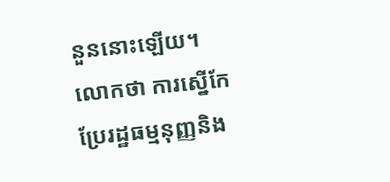នួននោះឡើយ។
លោកថា ការស្នើកែប្រែរដ្ឋធម្មនុញ្ញនិង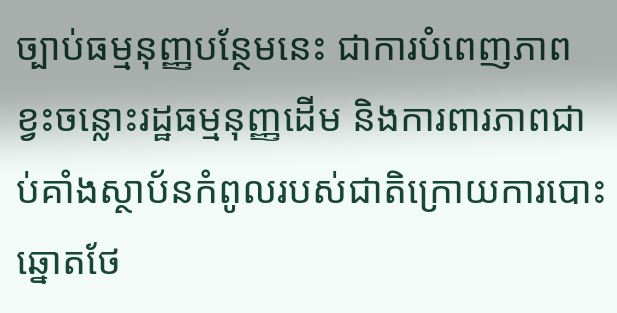ច្បាប់ធម្មនុញ្ញបន្ថែមនេះ ជាការបំពេញភាពខ្វះចន្លោះរដ្ឋធម្មនុញ្ញដើម និងការពារភាពជាប់គាំងស្ថាប័នកំពូលរបស់ជាតិក្រោយការបោះឆ្នោតថែ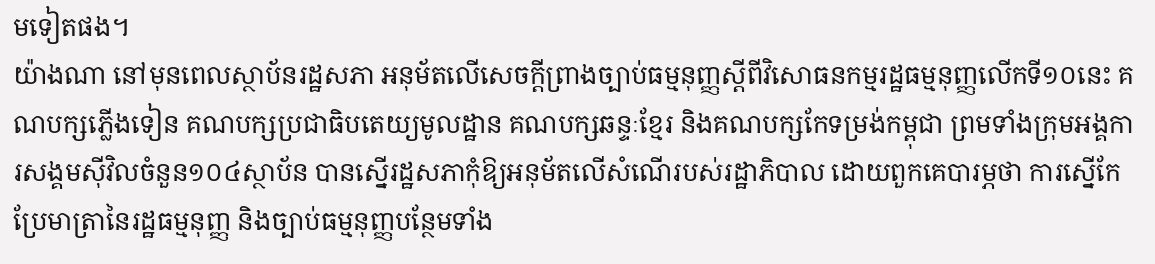មទៀតផង។
យ៉ាងណា នៅមុនពេលស្ថាប័នរដ្ឋសភា អនុម័តលើសេចក្ដីព្រាងច្បាប់ធម្មនុញ្ញស្តីពីវិសោធនកម្មរដ្ឋធម្មនុញ្ញលើកទី១០នេះ គណបក្សភ្លើងទៀន គណបក្សប្រជាធិបតេយ្យមូលដ្ឋាន គណបក្សឆន្ទៈខ្មែរ និងគណបក្សកែទម្រង់កម្ពុជា ព្រមទាំងក្រុមអង្គការសង្គមស៊ីវិលចំនួន១០៤ស្ថាប័ន បានស្នើរដ្ឋសភាកុំឱ្យអនុម័តលើសំណើរបស់រដ្ឋាភិបាល ដោយពួកគេបារម្ភថា ការស្នើកែប្រែមាត្រានៃរដ្ឋធម្មនុញ្ញ និងច្បាប់ធម្មនុញ្ញបន្ថែមទាំង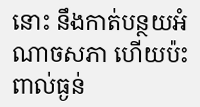នោះ នឹងកាត់បន្ថយអំណាចសភា ហើយប៉ះពាល់ធ្ងន់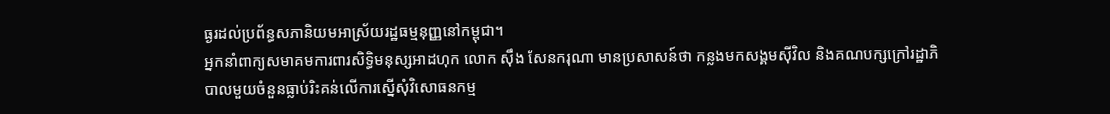ធ្ងរដល់ប្រព័ន្ធសភានិយមអាស្រ័យរដ្ឋធម្មនុញ្ញនៅកម្ពុជា។
អ្នកនាំពាក្យសមាគមការពារសិទ្ធិមនុស្សអាដហុក លោក ស៊ឹង សែនករុណា មានប្រសាសន៍ថា កន្លងមកសង្គមស៊ីវិល និងគណបក្សក្រៅរដ្ឋាភិបាលមួយចំនួនធ្លាប់រិះគន់លើការស្នើសុំវិសោធនកម្ម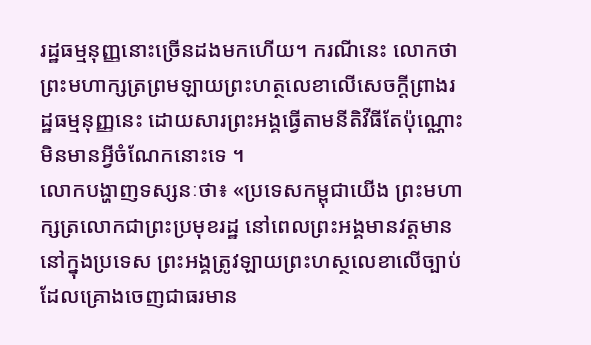រដ្ឋធម្មនុញ្ញនោះច្រើនដងមកហើយ។ ករណីនេះ លោកថា ព្រះមហាក្សត្រព្រមឡាយព្រះហត្ថលេខាលើសេចក្តីព្រាងរដ្ឋធម្មនុញ្ញនេះ ដោយសារព្រះអង្គធ្វើតាមនីតិវីធីតែប៉ុណ្ណោះ មិនមានអ្វីចំណែកនោះទេ ។
លោកបង្ហាញទស្សនៈថា៖ «ប្រទេសកម្ពុជាយើង ព្រះមហាក្សត្រលោកជាព្រះប្រមុខរដ្ឋ នៅពេលព្រះអង្គមានវត្តមាននៅក្នុងប្រទេស ព្រះអង្គត្រូវឡាយព្រះហស្ថលេខាលើច្បាប់ដែលគ្រោងចេញជាធរមាន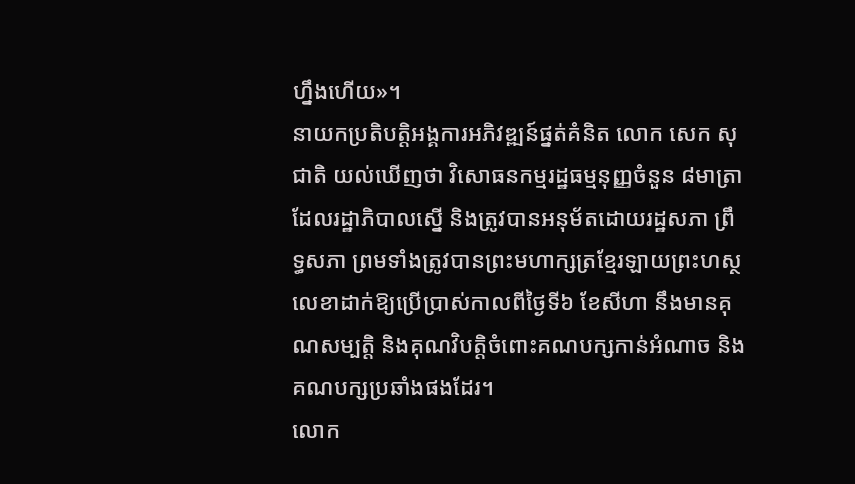ហ្នឹងហើយ»។
នាយកប្រតិបត្តិអង្គការអភិវឌ្ឍន៍ផ្នត់គំនិត លោក សេក សុជាតិ យល់ឃើញថា វិសោធនកម្មរដ្ឋធម្មនុញ្ញចំនួន ៨មាត្រា ដែលរដ្ឋាភិបាលស្នើ និងត្រូវបានអនុម័តដោយរដ្ឋសភា ព្រឹទ្ធសភា ព្រមទាំងត្រូវបានព្រះមហាក្សត្រខ្មែរឡាយព្រះហស្ថលេខាដាក់ឱ្យប្រើប្រាស់កាលពីថ្ងៃទី៦ ខែសីហា នឹងមានគុណសម្បត្តិ និងគុណវិបត្តិចំពោះគណបក្សកាន់អំណាច និងគណបក្សប្រឆាំងផងដែរ។
លោក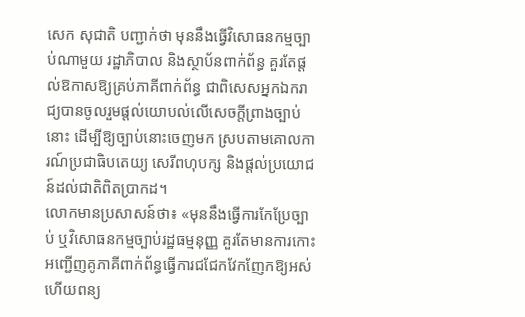សេក សុជាតិ បញ្ជាក់ថា មុននឹងធ្វើវិសោធនកម្មច្បាប់ណាមួយ រដ្ឋាភិបាល និងស្ថាប័នពាក់ព័ន្ធ គួរតែផ្តល់ឱកាសឱ្យគ្រប់ភាគីពាក់ព័ន្ធ ជាពិសេសអ្នកឯករាជ្យបានចូលរួមផ្តល់យោបល់លើសេចក្តីព្រាងច្បាប់នោះ ដើម្បីឱ្យច្បាប់នោះចេញមក ស្របតាមគោលការណ៍ប្រជាធិបតេយ្យ សេរីពហុបក្ស និងផ្តល់ប្រយោជន៍ដល់ជាតិពិតប្រាកដ។
លោកមានប្រសាសន៍ថា៖ «មុននឹងធ្វើការកែប្រែច្បាប់ ឬវិសោធនកម្មច្បាប់រដ្ឋធម្មនុញ្ញ គួរតែមានការកោះអញ្ជើញគូភាគីពាក់ព័ន្ធធ្វើការជជែកវែកញែកឱ្យអស់ ហើយពន្យ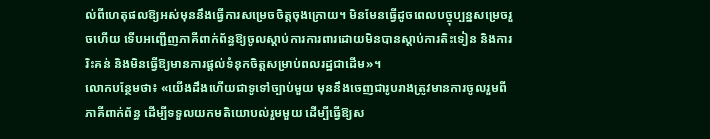ល់ពីហេតុផលឱ្យអស់មុននឹងធ្វើការសម្រេចចិត្តចុងក្រោយ។ មិនមែនធ្វើដូចពេលបច្ចុប្បន្នសម្រេចរួចហើយ ទើបអញ្ជើញភាគីពាក់ព័ន្ធឱ្យចូលស្តាប់ការការពារដោយមិនបានស្តាប់ការតិះទៀន និងការរិះគន់ និងមិនធ្វើឱ្យមានការផ្តល់ទំនុកចិត្តសម្រាប់ពលរដ្ឋជាដើម»។
លោកបន្ថែមថា៖ «យើងដឹងហើយជាទូទៅច្បាប់មួយ មុននឹងចេញជារូបរាងត្រូវមានការចូលរួមពីភាគីពាក់ព័ន្ធ ដើម្បីទទួលយកមតិយោបល់រួមមួយ ដើម្បីធ្វើឱ្យស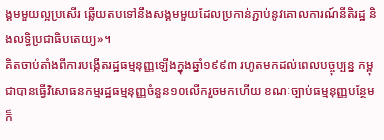ង្គមមួយល្អប្រសើរ ឆ្លើយតបទៅនឹងសង្គមមួយដែលប្រកាន់ភ្ជាប់នូវគោលការណ៍នីតិរដ្ឋ និងលទ្ធិប្រជាធិបតេយ្យ»។
គិតចាប់តាំងពីការបង្កើតរដ្ឋធម្មនុញ្ញឡើងក្នុងឆ្នាំ១៩៩៣ រហូតមកដល់ពេលបច្ចុប្បន្ន កម្ពុជាបានធ្វើវិសោធនកម្មរដ្ឋធម្មនុញ្ញចំនួន១០លើករួចមកហើយ ខណៈច្បាប់ធម្មនុញ្ញបន្ថែម ក៏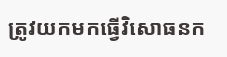ត្រូវយកមកធ្វើវិសោធនក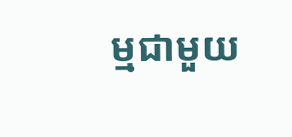ម្មជាមួយ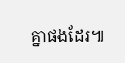គ្នាផងដែរ៕